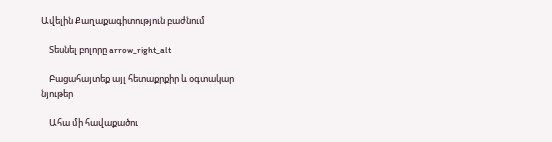Ավելին Քաղաքագիտություն բաժնում

    Տեսնել բոլորը arrow_right_alt

    Բացահայտեք այլ հետաքրքիր և օգտակար նյութեր

    Ահա մի հավաքածու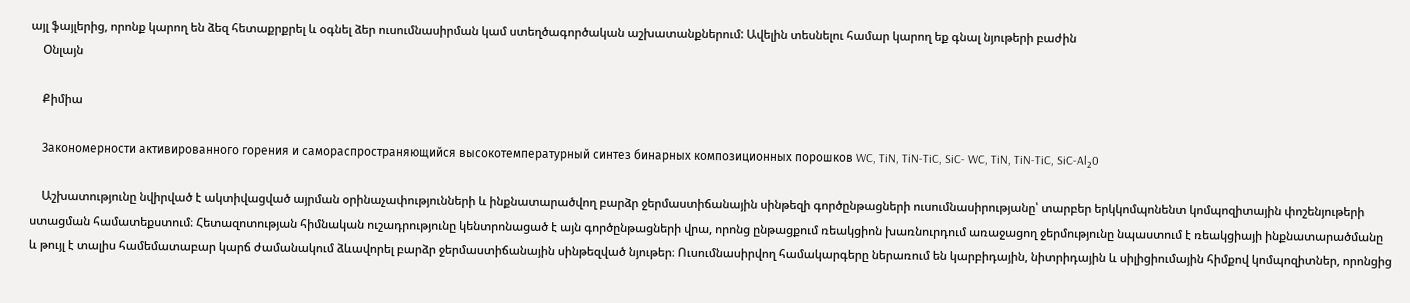այլ ֆայլերից, որոնք կարող են ձեզ հետաքրքրել և օգնել ձեր ուսումնասիրման կամ ստեղծագործական աշխատանքներում: Ավելին տեսնելու համար կարող եք գնալ նյութերի բաժին
    Օնլայն

    Քիմիա

    Закономерности активированного горения и самораспространяющийся высокотемпературный синтез бинарных композиционных порошков WC, TiN, TiN-TiC, SiC- WC, TiN, TiN-TiC, SiC-Al₂0

    Աշխատությունը նվիրված է ակտիվացված այրման օրինաչափությունների և ինքնատարածվող բարձր ջերմաստիճանային սինթեզի գործընթացների ուսումնասիրությանը՝ տարբեր երկկոմպոնենտ կոմպոզիտային փոշենյութերի ստացման համատեքստում։ Հետազոտության հիմնական ուշադրությունը կենտրոնացած է այն գործընթացների վրա, որոնց ընթացքում ռեակցիոն խառնուրդում առաջացող ջերմությունը նպաստում է ռեակցիայի ինքնատարածմանը և թույլ է տալիս համեմատաբար կարճ ժամանակում ձևավորել բարձր ջերմաստիճանային սինթեզված նյութեր։ Ուսումնասիրվող համակարգերը ներառում են կարբիդային, նիտրիդային և սիլիցիումային հիմքով կոմպոզիտներ, որոնցից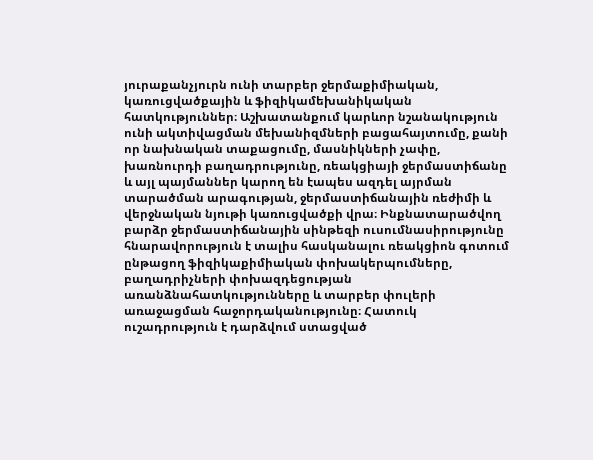յուրաքանչյուրն ունի տարբեր ջերմաքիմիական, կառուցվածքային և ֆիզիկամեխանիկական հատկություններ։ Աշխատանքում կարևոր նշանակություն ունի ակտիվացման մեխանիզմների բացահայտումը, քանի որ նախնական տաքացումը, մասնիկների չափը, խառնուրդի բաղադրությունը, ռեակցիայի ջերմաստիճանը և այլ պայմաններ կարող են էապես ազդել այրման տարածման արագության, ջերմաստիճանային ռեժիմի և վերջնական նյութի կառուցվածքի վրա։ Ինքնատարածվող բարձր ջերմաստիճանային սինթեզի ուսումնասիրությունը հնարավորություն է տալիս հասկանալու ռեակցիոն գոտում ընթացող ֆիզիկաքիմիական փոխակերպումները, բաղադրիչների փոխազդեցության առանձնահատկությունները և տարբեր փուլերի առաջացման հաջորդականությունը։ Հատուկ ուշադրություն է դարձվում ստացված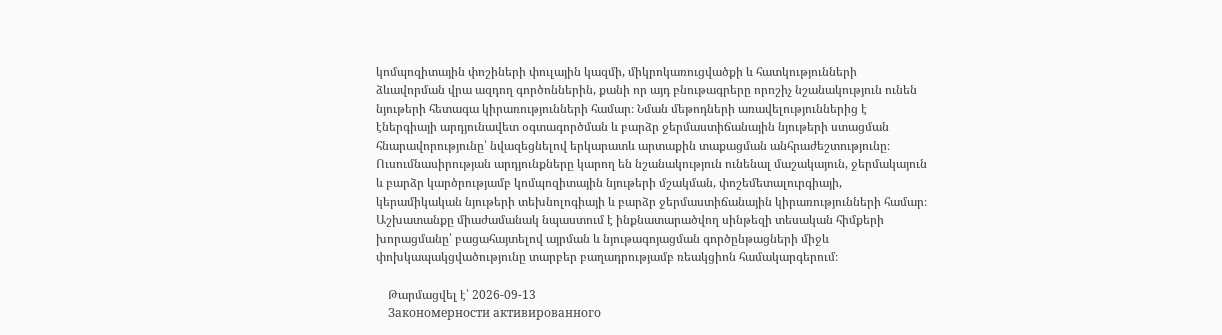կոմպոզիտային փոշիների փուլային կազմի, միկրոկառուցվածքի և հատկությունների ձևավորման վրա ազդող գործոններին, քանի որ այդ բնութագրերը որոշիչ նշանակություն ունեն նյութերի հետագա կիրառությունների համար։ Նման մեթոդների առավելություններից է էներգիայի արդյունավետ օգտագործման և բարձր ջերմաստիճանային նյութերի ստացման հնարավորությունը՝ նվազեցնելով երկարատև արտաքին տաքացման անհրաժեշտությունը։ Ուսումնասիրության արդյունքները կարող են նշանակություն ունենալ մաշակայուն, ջերմակայուն և բարձր կարծրությամբ կոմպոզիտային նյութերի մշակման, փոշեմետալուրգիայի, կերամիկական նյութերի տեխնոլոգիայի և բարձր ջերմաստիճանային կիրառությունների համար։ Աշխատանքը միաժամանակ նպաստում է ինքնատարածվող սինթեզի տեսական հիմքերի խորացմանը՝ բացահայտելով այրման և նյութագոյացման գործընթացների միջև փոխկապակցվածությունը տարբեր բաղադրությամբ ռեակցիոն համակարգերում։

    Թարմացվել է՝ 2026-09-13
    Закономерности активированного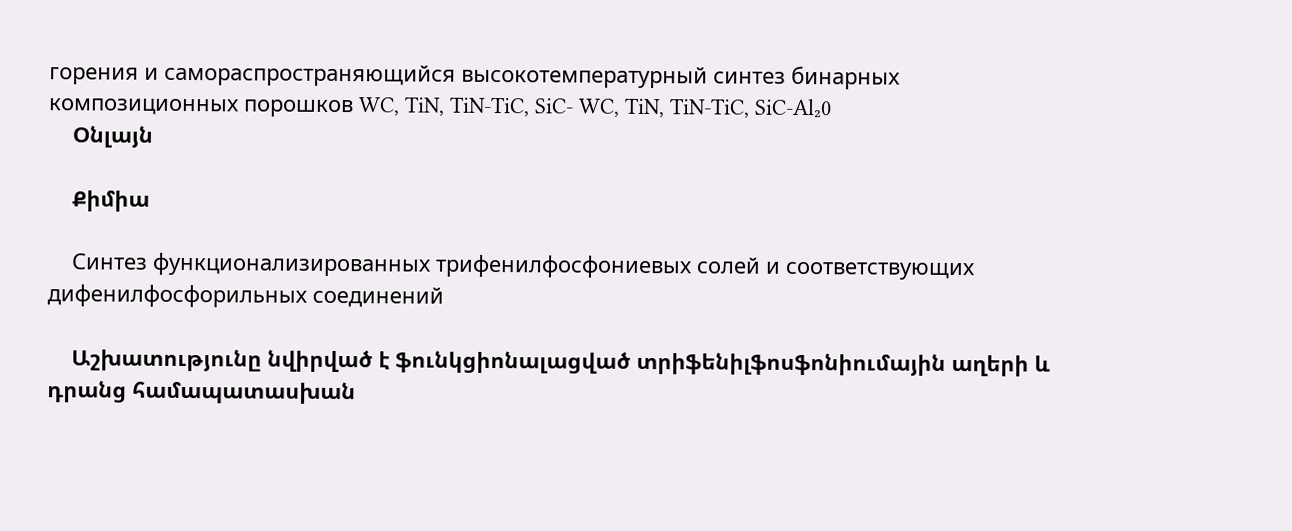горения и самораспространяющийся высокотемпературный синтез бинарных композиционных порошков WC, TiN, TiN-TiC, SiC- WC, TiN, TiN-TiC, SiC-Al₂0
    Օնլայն

    Քիմիա

    Синтез функционализированных трифенилфосфониевых солей и соответствующих дифенилфосфорильных соединений

    Աշխատությունը նվիրված է ֆունկցիոնալացված տրիֆենիլֆոսֆոնիումային աղերի և դրանց համապատասխան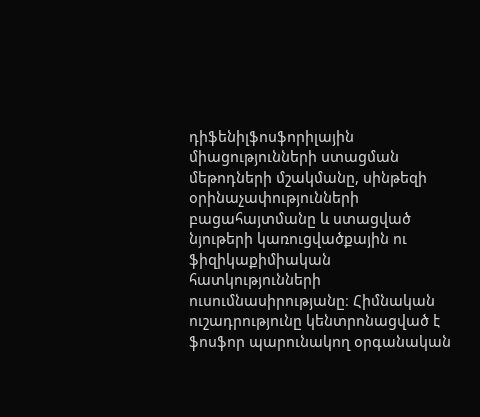դիֆենիլֆոսֆորիլային միացությունների ստացման մեթոդների մշակմանը, սինթեզի օրինաչափությունների բացահայտմանը և ստացված նյութերի կառուցվածքային ու ֆիզիկաքիմիական հատկությունների ուսումնասիրությանը։ Հիմնական ուշադրությունը կենտրոնացված է ֆոսֆոր պարունակող օրգանական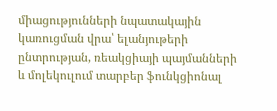միացությունների նպատակային կառուցման վրա՝ ելանյութերի ընտրության, ռեակցիայի պայմանների և մոլեկուլում տարբեր ֆունկցիոնալ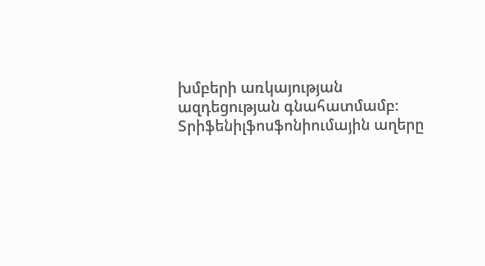խմբերի առկայության ազդեցության գնահատմամբ։ Տրիֆենիլֆոսֆոնիումային աղերը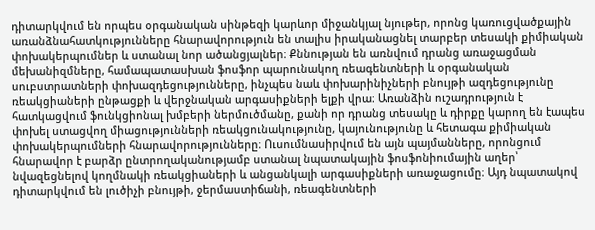դիտարկվում են որպես օրգանական սինթեզի կարևոր միջանկյալ նյութեր, որոնց կառուցվածքային առանձնահատկությունները հնարավորություն են տալիս իրականացնել տարբեր տեսակի քիմիական փոխակերպումներ և ստանալ նոր ածանցյալներ։ Քննության են առնվում դրանց առաջացման մեխանիզմները, համապատասխան ֆոսֆոր պարունակող ռեագենտների և օրգանական սուբստրատների փոխազդեցությունները, ինչպես նաև փոխարինիչների բնույթի ազդեցությունը ռեակցիաների ընթացքի և վերջնական արգասիքների ելքի վրա։ Առանձին ուշադրություն է հատկացվում ֆունկցիոնալ խմբերի ներմուծմանը, քանի որ դրանց տեսակը և դիրքը կարող են էապես փոխել ստացվող միացությունների ռեակցունակությունը, կայունությունը և հետագա քիմիական փոխակերպումների հնարավորությունները։ Ուսումնասիրվում են այն պայմանները, որոնցում հնարավոր է բարձր ընտրողականությամբ ստանալ նպատակային ֆոսֆոնիումային աղեր՝ նվազեցնելով կողմնակի ռեակցիաների և անցանկալի արգասիքների առաջացումը։ Այդ նպատակով դիտարկվում են լուծիչի բնույթի, ջերմաստիճանի, ռեագենտների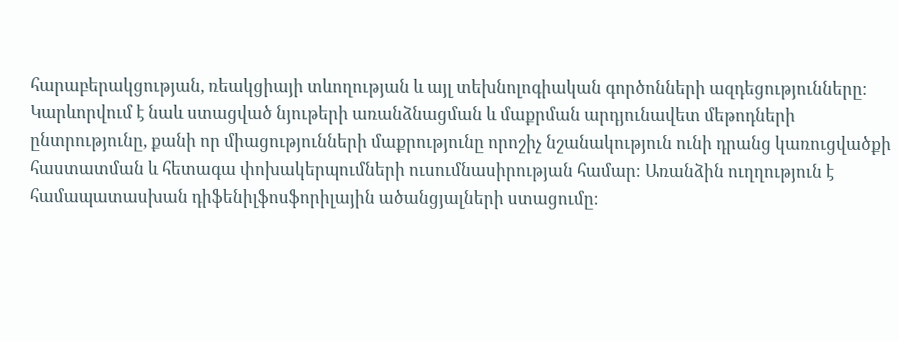հարաբերակցության, ռեակցիայի տևողության և այլ տեխնոլոգիական գործոնների ազդեցությունները։ Կարևորվում է նաև ստացված նյութերի առանձնացման և մաքրման արդյունավետ մեթոդների ընտրությունը, քանի որ միացությունների մաքրությունը որոշիչ նշանակություն ունի դրանց կառուցվածքի հաստատման և հետագա փոխակերպումների ուսումնասիրության համար։ Առանձին ուղղություն է համապատասխան դիֆենիլֆոսֆորիլային ածանցյալների ստացումը։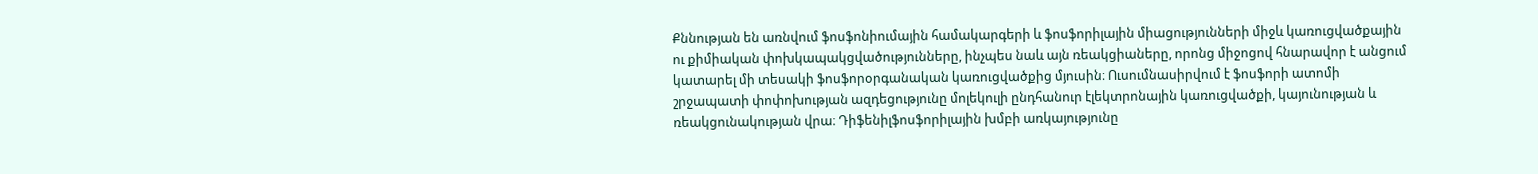Քննության են առնվում ֆոսֆոնիումային համակարգերի և ֆոսֆորիլային միացությունների միջև կառուցվածքային ու քիմիական փոխկապակցվածությունները, ինչպես նաև այն ռեակցիաները, որոնց միջոցով հնարավոր է անցում կատարել մի տեսակի ֆոսֆորօրգանական կառուցվածքից մյուսին։ Ուսումնասիրվում է ֆոսֆորի ատոմի շրջապատի փոփոխության ազդեցությունը մոլեկուլի ընդհանուր էլեկտրոնային կառուցվածքի, կայունության և ռեակցունակության վրա։ Դիֆենիլֆոսֆորիլային խմբի առկայությունը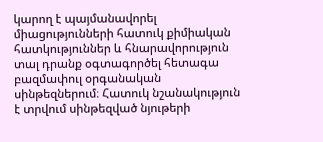կարող է պայմանավորել միացությունների հատուկ քիմիական հատկություններ և հնարավորություն տալ դրանք օգտագործել հետագա բազմափուլ օրգանական սինթեզներում։ Հատուկ նշանակություն է տրվում սինթեզված նյութերի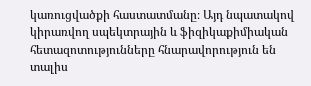կառուցվածքի հաստատմանը։ Այդ նպատակով կիրառվող սպեկտրային և ֆիզիկաքիմիական հետազոտությունները հնարավորություն են տալիս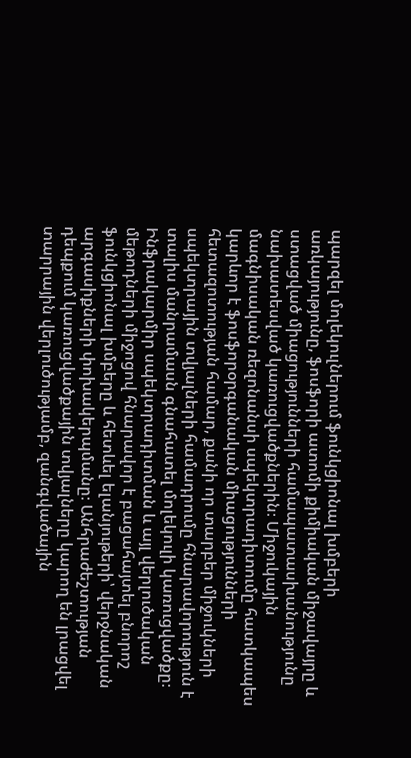պարզել մոլեկուլներում ֆունկցիոնալ խմբերի առկայությունը, ֆոսֆորի ատոմի քիմիական միջավայրը և ստացված միացությունների համապատասխանությունը նախատեսված կառուցվածքներին։ Միջուկային մագնիսական ռեզոնանսի սպեկտրադիտումը հատկապես կարևոր է ֆոսֆորօրգանական միացությունների հետազոտության համար, քանի որ տարբեր միջուկների սպեկտրային տվյալների համադրումը հնարավորություն է տալիս մանրամասն գնահատել մոլեկուլի կառուցվածքը։ Ինֆրակարմիր սպեկտրադիտման և այլ վերլուծական մեթոդների միջոցով հնարավոր է բացահայտել բնորոշ ֆունկցիոնալ խմբերը և հետևել ելանյութերի՝ վերջնական արգասիքների փոխակերպմանը։ Անհրաժեշտության դեպքում կառուցվածքային տվյալները կարող են լրացվել տարրային վերլուծությամբ, զանգվածային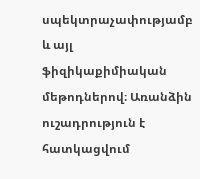սպեկտրաչափությամբ և այլ ֆիզիկաքիմիական մեթոդներով։ Առանձին ուշադրություն է հատկացվում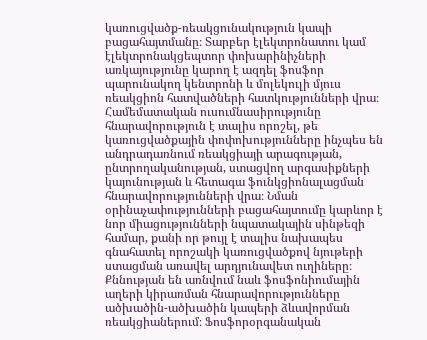կառուցվածք-ռեակցունակություն կապի բացահայտմանը։ Տարբեր էլեկտրոնատու կամ էլեկտրոնակցեպտոր փոխարինիչների առկայությունը կարող է ազդել ֆոսֆոր պարունակող կենտրոնի և մոլեկուլի մյուս ռեակցիոն հատվածների հատկությունների վրա։ Համեմատական ուսումնասիրությունը հնարավորություն է տալիս որոշել, թե կառուցվածքային փոփոխությունները ինչպես են անդրադառնում ռեակցիայի արագության, ընտրողականության, ստացվող արգասիքների կայունության և հետագա ֆունկցիոնալացման հնարավորությունների վրա։ Նման օրինաչափությունների բացահայտումը կարևոր է նոր միացությունների նպատակային սինթեզի համար, քանի որ թույլ է տալիս նախապես գնահատել որոշակի կառուցվածքով նյութերի ստացման առավել արդյունավետ ուղիները։ Քննության են առնվում նաև ֆոսֆոնիումային աղերի կիրառման հնարավորությունները ածխածին-ածխածին կապերի ձևավորման ռեակցիաներում։ Ֆոսֆորօրգանական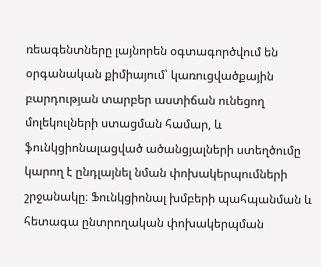ռեագենտները լայնորեն օգտագործվում են օրգանական քիմիայում՝ կառուցվածքային բարդության տարբեր աստիճան ունեցող մոլեկուլների ստացման համար, և ֆունկցիոնալացված ածանցյալների ստեղծումը կարող է ընդլայնել նման փոխակերպումների շրջանակը։ Ֆունկցիոնալ խմբերի պահպանման և հետագա ընտրողական փոխակերպման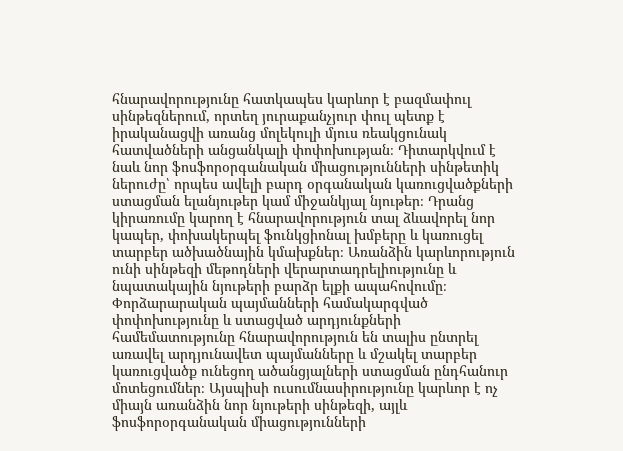հնարավորությունը հատկապես կարևոր է բազմափուլ սինթեզներում, որտեղ յուրաքանչյուր փուլ պետք է իրականացվի առանց մոլեկուլի մյուս ռեակցունակ հատվածների անցանկալի փոփոխության։ Դիտարկվում է նաև նոր ֆոսֆորօրգանական միացությունների սինթետիկ ներուժը՝ որպես ավելի բարդ օրգանական կառուցվածքների ստացման ելանյութեր կամ միջանկյալ նյութեր։ Դրանց կիրառումը կարող է հնարավորություն տալ ձևավորել նոր կապեր, փոխակերպել ֆունկցիոնալ խմբերը և կառուցել տարբեր ածխածնային կմախքներ։ Առանձին կարևորություն ունի սինթեզի մեթոդների վերարտադրելիությունը և նպատակային նյութերի բարձր ելքի ապահովումը։ Փորձարարական պայմանների համակարգված փոփոխությունը և ստացված արդյունքների համեմատությունը հնարավորություն են տալիս ընտրել առավել արդյունավետ պայմանները և մշակել տարբեր կառուցվածք ունեցող ածանցյալների ստացման ընդհանուր մոտեցումներ։ Այսպիսի ուսումնասիրությունը կարևոր է ոչ միայն առանձին նոր նյութերի սինթեզի, այլև ֆոսֆորօրգանական միացությունների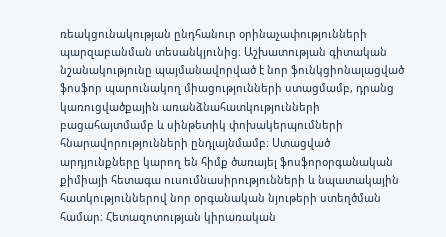ռեակցունակության ընդհանուր օրինաչափությունների պարզաբանման տեսանկյունից։ Աշխատության գիտական նշանակությունը պայմանավորված է նոր ֆունկցիոնալացված ֆոսֆոր պարունակող միացությունների ստացմամբ, դրանց կառուցվածքային առանձնահատկությունների բացահայտմամբ և սինթետիկ փոխակերպումների հնարավորությունների ընդլայնմամբ։ Ստացված արդյունքները կարող են հիմք ծառայել ֆոսֆորօրգանական քիմիայի հետագա ուսումնասիրությունների և նպատակային հատկություններով նոր օրգանական նյութերի ստեղծման համար։ Հետազոտության կիրառական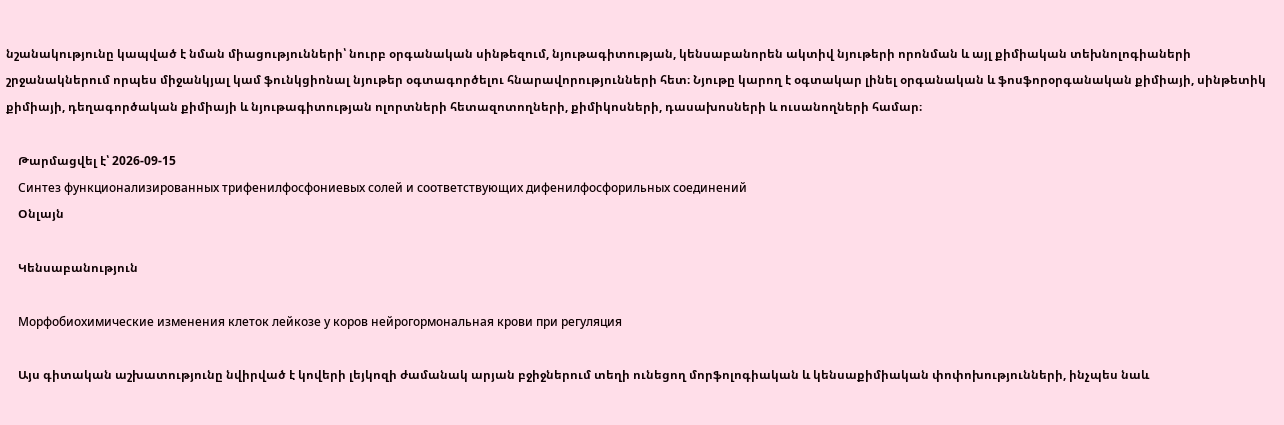նշանակությունը կապված է նման միացությունների՝ նուրբ օրգանական սինթեզում, նյութագիտության, կենսաբանորեն ակտիվ նյութերի որոնման և այլ քիմիական տեխնոլոգիաների շրջանակներում որպես միջանկյալ կամ ֆունկցիոնալ նյութեր օգտագործելու հնարավորությունների հետ։ Նյութը կարող է օգտակար լինել օրգանական և ֆոսֆորօրգանական քիմիայի, սինթետիկ քիմիայի, դեղագործական քիմիայի և նյութագիտության ոլորտների հետազոտողների, քիմիկոսների, դասախոսների և ուսանողների համար։

    Թարմացվել է՝ 2026-09-15
    Синтез функционализированных трифенилфосфониевых солей и соответствующих дифенилфосфорильных соединений
    Օնլայն

    Կենսաբանություն

    Морфобиохимические изменения клеток лейкозе у коров нейрогормональная крови при регуляция

    Այս գիտական աշխատությունը նվիրված է կովերի լեյկոզի ժամանակ արյան բջիջներում տեղի ունեցող մորֆոլոգիական և կենսաքիմիական փոփոխությունների, ինչպես նաև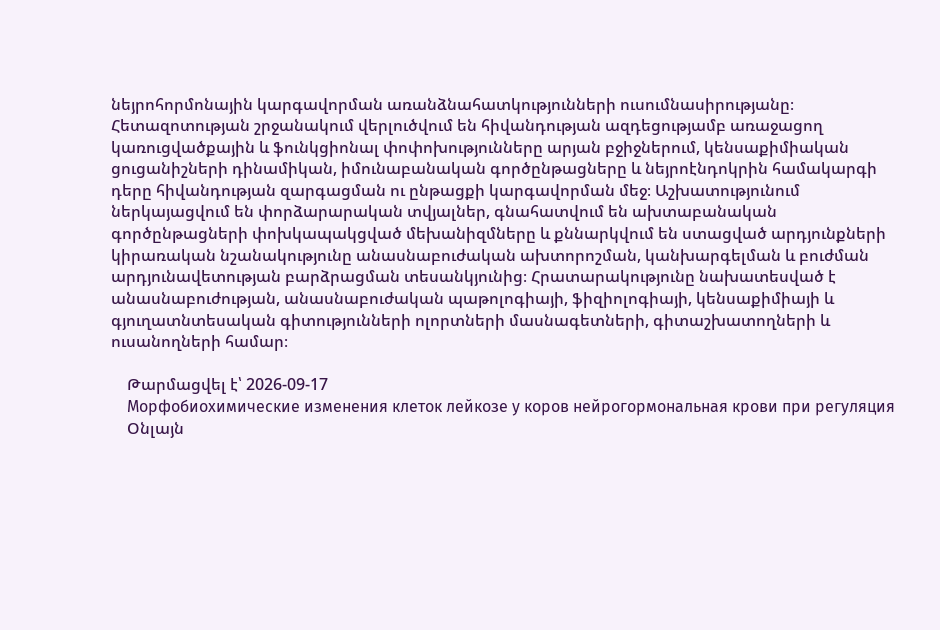նեյրոհորմոնային կարգավորման առանձնահատկությունների ուսումնասիրությանը։ Հետազոտության շրջանակում վերլուծվում են հիվանդության ազդեցությամբ առաջացող կառուցվածքային և ֆունկցիոնալ փոփոխությունները արյան բջիջներում, կենսաքիմիական ցուցանիշների դինամիկան, իմունաբանական գործընթացները և նեյրոէնդոկրին համակարգի դերը հիվանդության զարգացման ու ընթացքի կարգավորման մեջ։ Աշխատությունում ներկայացվում են փորձարարական տվյալներ, գնահատվում են ախտաբանական գործընթացների փոխկապակցված մեխանիզմները և քննարկվում են ստացված արդյունքների կիրառական նշանակությունը անասնաբուժական ախտորոշման, կանխարգելման և բուժման արդյունավետության բարձրացման տեսանկյունից։ Հրատարակությունը նախատեսված է անասնաբուժության, անասնաբուժական պաթոլոգիայի, ֆիզիոլոգիայի, կենսաքիմիայի և գյուղատնտեսական գիտությունների ոլորտների մասնագետների, գիտաշխատողների և ուսանողների համար։

    Թարմացվել է՝ 2026-09-17
    Морфобиохимические изменения клеток лейкозе у коров нейрогормональная крови при регуляция
    Օնլայն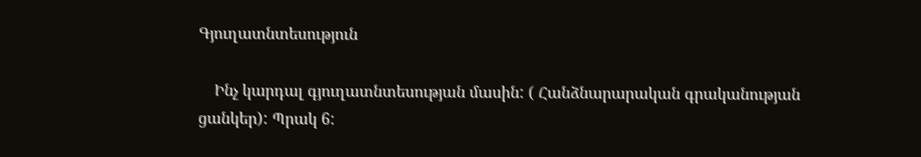Գյուղատնտեսություն

    Ինչ կարդալ գյուղատնտեսության մասին: ( Հանձնարարական գրականության ցանկեր): Պրակ 6: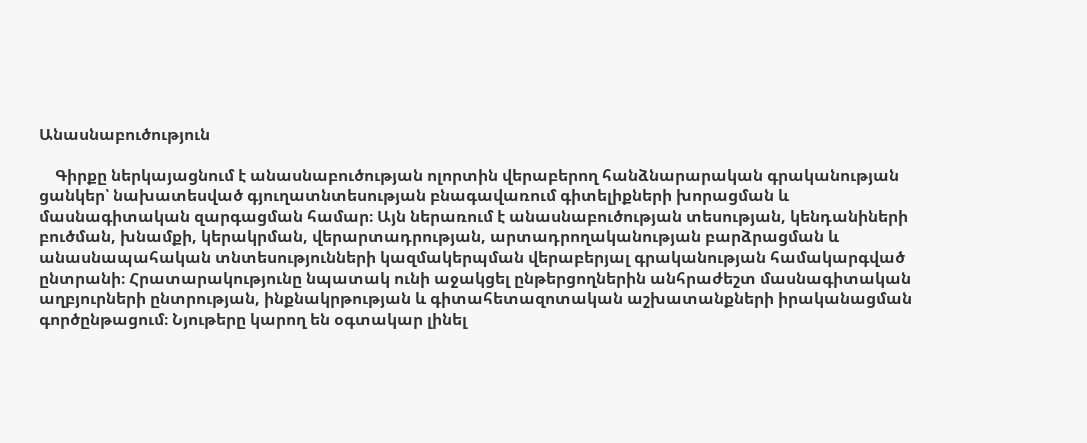Անասնաբուծություն

    Գիրքը ներկայացնում է անասնաբուծության ոլորտին վերաբերող հանձնարարական գրականության ցանկեր՝ նախատեսված գյուղատնտեսության բնագավառում գիտելիքների խորացման և մասնագիտական զարգացման համար։ Այն ներառում է անասնաբուծության տեսության, կենդանիների բուծման, խնամքի, կերակրման, վերարտադրության, արտադրողականության բարձրացման և անասնապահական տնտեսությունների կազմակերպման վերաբերյալ գրականության համակարգված ընտրանի։ Հրատարակությունը նպատակ ունի աջակցել ընթերցողներին անհրաժեշտ մասնագիտական աղբյուրների ընտրության, ինքնակրթության և գիտահետազոտական աշխատանքների իրականացման գործընթացում։ Նյութերը կարող են օգտակար լինել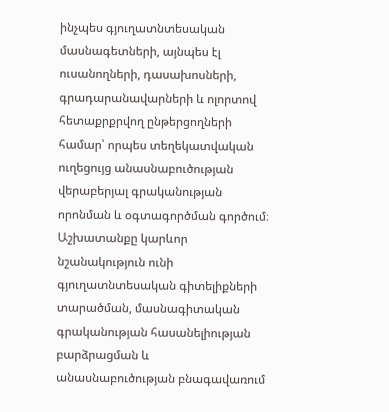ինչպես գյուղատնտեսական մասնագետների, այնպես էլ ուսանողների, դասախոսների, գրադարանավարների և ոլորտով հետաքրքրվող ընթերցողների համար՝ որպես տեղեկատվական ուղեցույց անասնաբուծության վերաբերյալ գրականության որոնման և օգտագործման գործում։ Աշխատանքը կարևոր նշանակություն ունի գյուղատնտեսական գիտելիքների տարածման, մասնագիտական գրականության հասանելիության բարձրացման և անասնաբուծության բնագավառում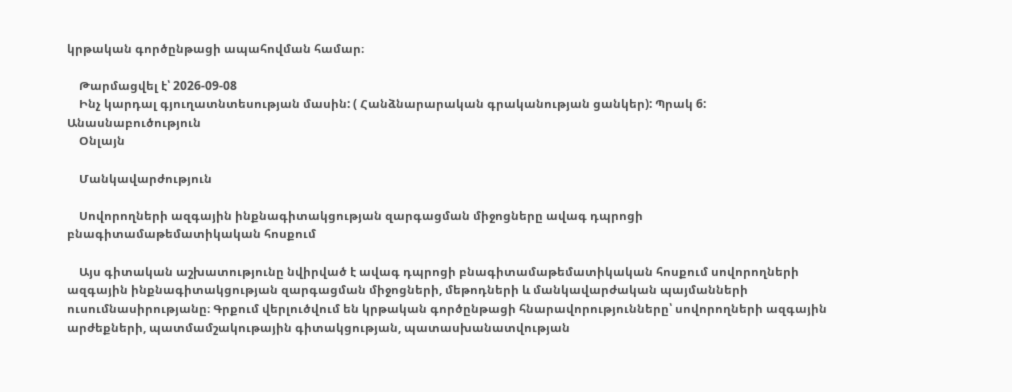կրթական գործընթացի ապահովման համար։

    Թարմացվել է՝ 2026-09-08
    Ինչ կարդալ գյուղատնտեսության մասին: ( Հանձնարարական գրականության ցանկեր): Պրակ 6: Անասնաբուծություն
    Օնլայն

    Մանկավարժություն

    Սովորողների ազգային ինքնագիտակցության զարգացման միջոցները ավագ դպրոցի բնագիտամաթեմատիկական հոսքում

    Այս գիտական աշխատությունը նվիրված է ավագ դպրոցի բնագիտամաթեմատիկական հոսքում սովորողների ազգային ինքնագիտակցության զարգացման միջոցների, մեթոդների և մանկավարժական պայմանների ուսումնասիրությանը։ Գրքում վերլուծվում են կրթական գործընթացի հնարավորությունները՝ սովորողների ազգային արժեքների, պատմամշակութային գիտակցության, պատասխանատվության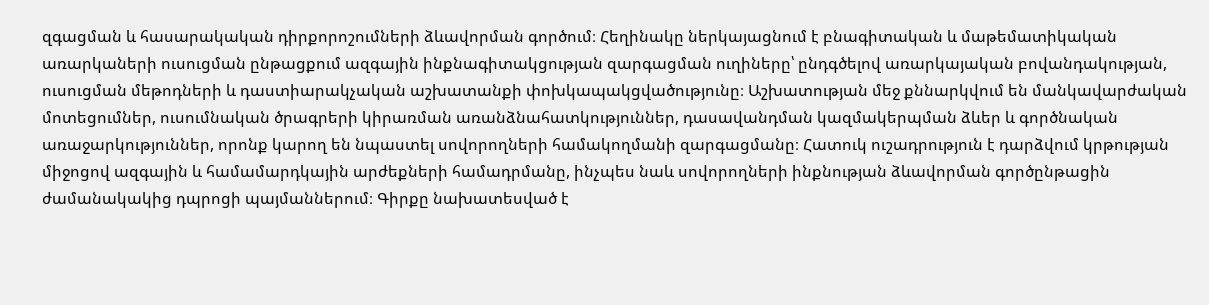զգացման և հասարակական դիրքորոշումների ձևավորման գործում։ Հեղինակը ներկայացնում է բնագիտական և մաթեմատիկական առարկաների ուսուցման ընթացքում ազգային ինքնագիտակցության զարգացման ուղիները՝ ընդգծելով առարկայական բովանդակության, ուսուցման մեթոդների և դաստիարակչական աշխատանքի փոխկապակցվածությունը։ Աշխատության մեջ քննարկվում են մանկավարժական մոտեցումներ, ուսումնական ծրագրերի կիրառման առանձնահատկություններ, դասավանդման կազմակերպման ձևեր և գործնական առաջարկություններ, որոնք կարող են նպաստել սովորողների համակողմանի զարգացմանը։ Հատուկ ուշադրություն է դարձվում կրթության միջոցով ազգային և համամարդկային արժեքների համադրմանը, ինչպես նաև սովորողների ինքնության ձևավորման գործընթացին ժամանակակից դպրոցի պայմաններում։ Գիրքը նախատեսված է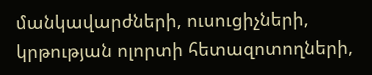մանկավարժների, ուսուցիչների, կրթության ոլորտի հետազոտողների,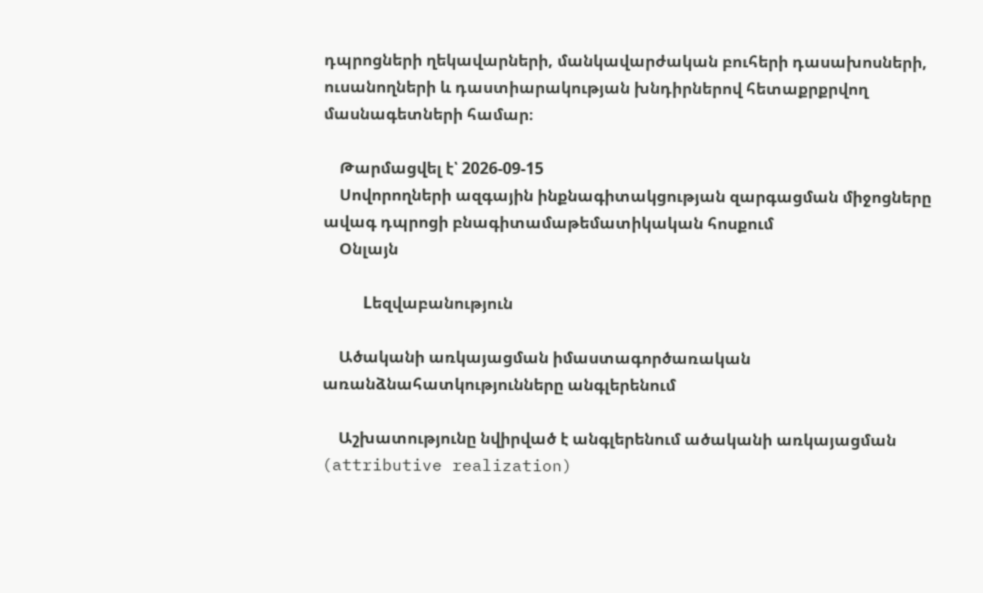դպրոցների ղեկավարների, մանկավարժական բուհերի դասախոսների, ուսանողների և դաստիարակության խնդիրներով հետաքրքրվող մասնագետների համար։

    Թարմացվել է՝ 2026-09-15
    Սովորողների ազգային ինքնագիտակցության զարգացման միջոցները ավագ դպրոցի բնագիտամաթեմատիկական հոսքում
    Օնլայն

    Lեզվաբանություն

    Ածականի առկայացման իմաստագործառական առանձնահատկությունները անգլերենում

    Աշխատությունը նվիրված է անգլերենում ածականի առկայացման (attributive realization)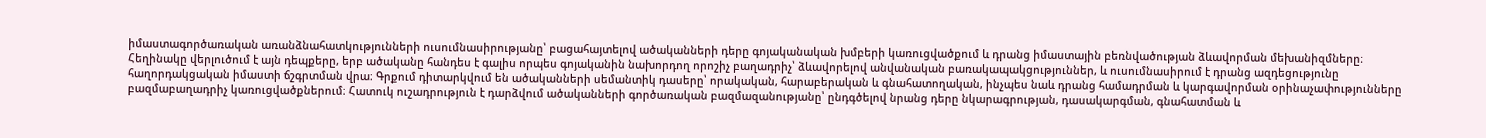իմաստագործառական առանձնահատկությունների ուսումնասիրությանը՝ բացահայտելով ածականների դերը գոյականական խմբերի կառուցվածքում և դրանց իմաստային բեռնվածության ձևավորման մեխանիզմները։ Հեղինակը վերլուծում է այն դեպքերը, երբ ածականը հանդես է գալիս որպես գոյականին նախորդող որոշիչ բաղադրիչ՝ ձևավորելով անվանական բառակապակցություններ, և ուսումնասիրում է դրանց ազդեցությունը հաղորդակցական իմաստի ճշգրտման վրա։ Գրքում դիտարկվում են ածականների սեմանտիկ դասերը՝ որակական, հարաբերական և գնահատողական, ինչպես նաև դրանց համադրման և կարգավորման օրինաչափությունները բազմաբաղադրիչ կառուցվածքներում։ Հատուկ ուշադրություն է դարձվում ածականների գործառական բազմազանությանը՝ ընդգծելով նրանց դերը նկարագրության, դասակարգման, գնահատման և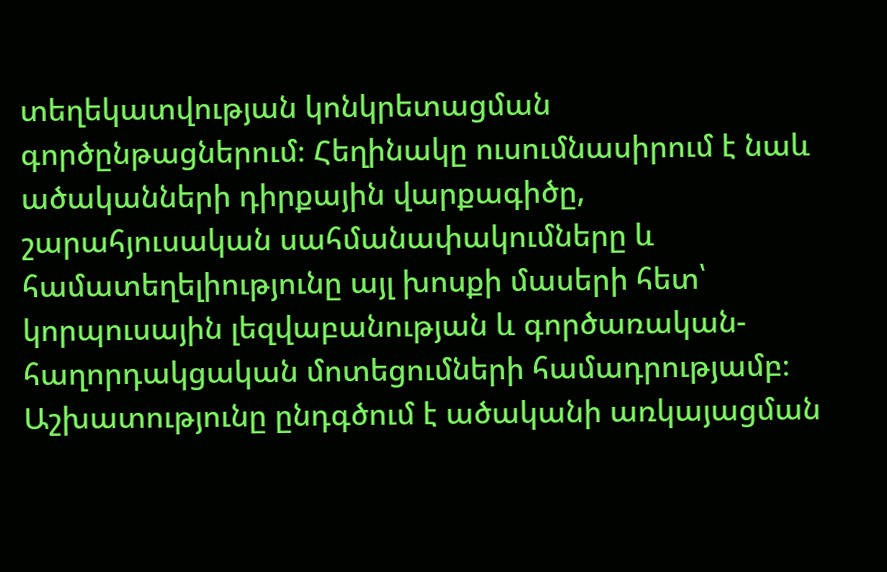տեղեկատվության կոնկրետացման գործընթացներում։ Հեղինակը ուսումնասիրում է նաև ածականների դիրքային վարքագիծը, շարահյուսական սահմանափակումները և համատեղելիությունը այլ խոսքի մասերի հետ՝ կորպուսային լեզվաբանության և գործառական-հաղորդակցական մոտեցումների համադրությամբ։ Աշխատությունը ընդգծում է ածականի առկայացման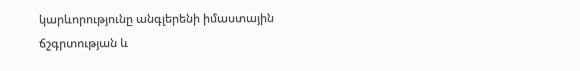կարևորությունը անգլերենի իմաստային ճշգրտության և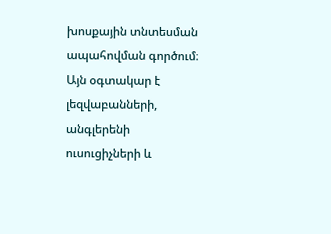խոսքային տնտեսման ապահովման գործում։ Այն օգտակար է լեզվաբանների, անգլերենի ուսուցիչների և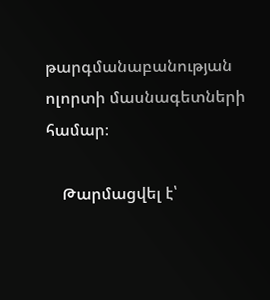թարգմանաբանության ոլորտի մասնագետների համար։

    Թարմացվել է՝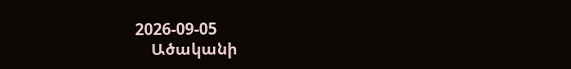2026-09-05
    Ածականի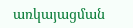առկայացման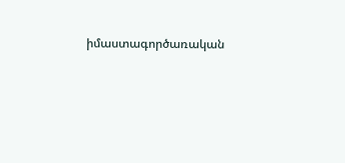իմաստագործառական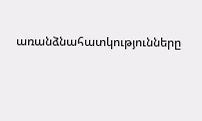առանձնահատկությունները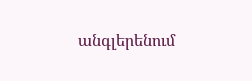անգլերենում